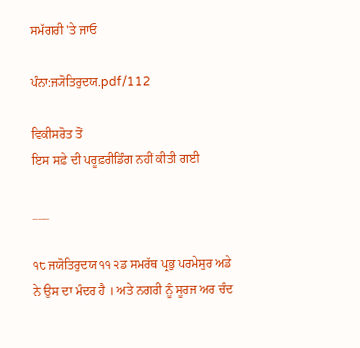ਸਮੱਗਰੀ 'ਤੇ ਜਾਓ

ਪੰਨਾ:ਜ੍ਯੋਤਿਰੁਦਯ.pdf/112

ਵਿਕੀਸਰੋਤ ਤੋਂ
ਇਸ ਸਫ਼ੇ ਦੀ ਪਰੂਫ਼ਰੀਡਿੰਗ ਨਹੀਂ ਕੀਤੀ ਗਈ

___

੧੮ ਜਯੋਤਿਰੁਦਯ ੧੧ ੨ਡ ਸਮਰੱਥ ਪ੍ਰਭੁ ਪਰਮੇਸੁਰ ਅਡੇ ਨੇ ਉਸ ਦਾ ਮੰਦਰ ਹੈ । ਅਤੇ ਨਗਰੀ ਨੂੰ ਸੂਰਜ ਅਰ ਚੰਦ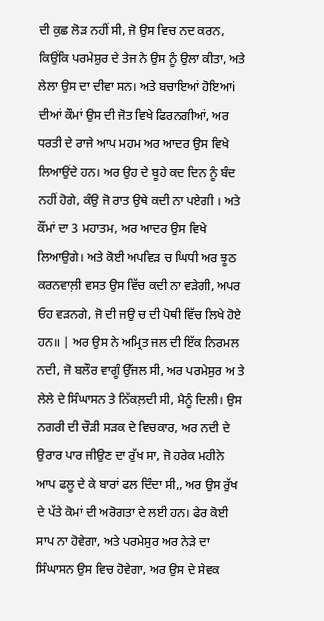ਦੀ ਕੁਛ ਲੋੜ ਨਹੀਂ ਸੀ, ਜੋ ਉਸ ਵਿਚ ਨਦ ਕਰਨ, ਕਿਉਂਕਿ ਪਰਮੇਸ਼ੁਰ ਦੇ ਤੇਜ ਨੇ ਉਸ ਨੂੰ ਉਲਾ ਕੀਤਾ, ਅਤੇ ਲੇਲਾ ਉਸ ਦਾ ਦੀਵਾ ਸਨ। ਅਤੇ ਬਚਾਇਆਂ ਹੋਇਆi ਦੀਆਂ ਕੌਮਾਂ ਉਸ ਦੀ ਜੋਤ ਵਿਖੇ ਫਿਰਨਗੀਆਂ, ਅਰ ਧਰਤੀ ਦੇ ਰਾਜੇ ਆਪ ਮਹਮ ਅਰ ਆਦਰ ਉਸ ਵਿਖੇ ਲਿਆਉਂਦੇ ਹਨ। ਅਰ ਉਹ ਦੇ ਬੂਹੇ ਕਦ ਦਿਨ ਨੂੰ ਬੰਦ ਨਹੀਂ ਹੋਗੇ, ਕੰਉ ਜੋ ਰਾਤ ਉਥੇ ਕਦੀ ਨਾ ਪਏਗੀ । ਅਤੇ ਕੌਂਮਾਂ ਦਾ 3 ਮਹਾਤਮ, ਅਰ ਆਦਰ ਉਸ ਵਿਖੇ ਲਿਆਉਗੇ। ਅਤੇ ਕੋਈ ਅਪਵਿੜ ਚ ਘਿਧੀ ਅਰ ਝੂਠ ਕਰਨਵਾਲ਼ੀ ਵਸਤ ਉਸ ਵਿੱਚ ਕਦੀ ਨਾ ਵੜੇਗੀ, ਅਪਰ ਓਹ ਵੜਨਗੇ, ਜੋ ਦੀ ਜਉ ਚ ਦੀ ਪੋਥੀ ਵਿੱਚ ਲਿਖੇ ਹੋਏ ਹਨ॥ | ਅਰ ਉਸ ਨੇ ਅਮ੍ਰਿਤ ਜਲ ਦੀ ਇੱਕ ਨਿਰਮਲ ਨਦੀ, ਜੋ ਬਲੌਰ ਵਾਗੂੰ ਉੱਜਲ ਸੀ, ਅਰ ਪਰਮੇਸੁਰ ਅ ਤੇ ਲੇਲੇ ਦੇ ਸਿੰਘਾਸਨ ਤੇ ਨਿੱਕਲ਼ਦੀ ਸੀ, ਮੈਨੂੰ ਦਿਲੀ। ਉਸ ਨਗਰੀ ਦੀ ਚੌੜੀ ਸੜਕ ਦੇ ਵਿਚਕਾਰ, ਅਰ ਨਦੀ ਦੇ ਉਰਾਰ ਪਾਰ ਜੀਉਣ ਦਾ ਰੁੱਖ ਸਾ, ਜੋ ਹਰੇਕ ਮਹੀਨੇ ਆਪ ਫਲੂ ਦੇ ਕੇ ਬਾਰਾਂ ਫਲ ਦਿੰਦਾ ਸੀ,, ਅਰ ਉਸ ਰੁੱਖ ਦੇ ਪੱਤੇ ਕੋਮਾਂ ਦੀ ਅਰੋਗਤਾ ਦੇ ਲਈ ਹਨ। ਫੇਰ ਕੋਈ ਸਾਪ ਨਾ ਹੋਵੇਗਾ, ਅਤੇ ਪਰਮੇਸੁਰ ਅਰ ਨੇੜੇ ਦਾ ਸਿੰਘਾਸਨ ਉਸ ਵਿਚ ਹੋਵੇਗਾ, ਅਰ ਉਸ ਦੇ ਸੇਵਕ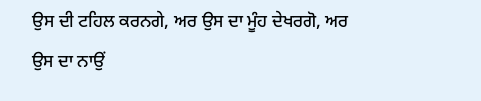ਉਸ ਦੀ ਟਹਿਲ ਕਰਨਗੇ, ਅਰ ਉਸ ਦਾ ਮੂੰਹ ਦੇਖਰਗੋ, ਅਰ ਉਸ ਦਾ ਨਾਉਂ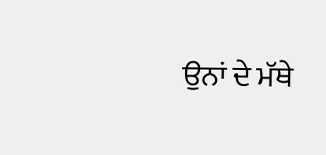ਉਨਾਂ ਦੇ ਮੱਥੇ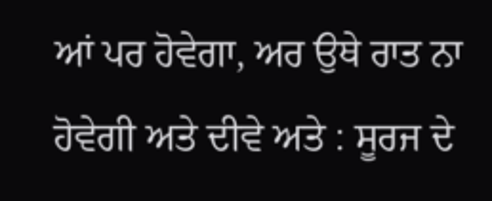ਆਂ ਪਰ ਹੋਵੇਗਾ, ਅਰ ਉਥੇ ਰਾਤ ਨਾ ਹੋਵੇਗੀ ਅਤੇ ਦੀਵੇ ਅਤੇ : ਸੂਰਜ ਦੇ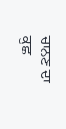ਚਾਨਣ ਦਾ ਕੁਛ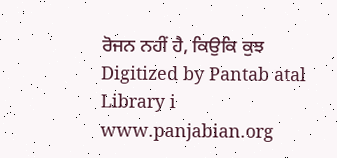ਰੋਜਨ ਨਹੀਂ ਹੈ, ਕਿਉਕਿ ਕੁਝ Digitized by Pantab atal Library i www.panjabian.org